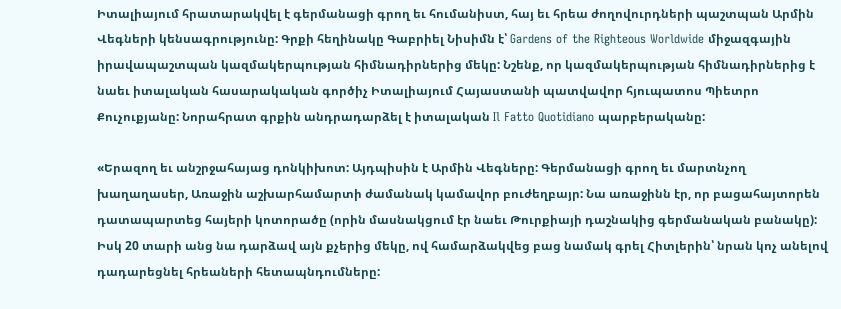Իտալիայում հրատարակվել է գերմանացի գրող եւ հումանիստ, հայ եւ հրեա ժողովուրդների պաշտպան Արմին Վեգների կենսագրությունը: Գրքի հեղինակը Գաբրիել Նիսիմն է՝ Gardens of the Righteous Worldwide միջազգային իրավապաշտպան կազմակերպության հիմնադիրներից մեկը: Նշենք, որ կազմակերպության հիմնադիրներից է նաեւ իտալական հասարակական գործիչ Իտալիայում Հայաստանի պատվավոր հյուպատոս Պիետրո Քուչուքյանը: Նորահրատ գրքին անդրադարձել է իտալական Il Fatto Quotidiano պարբերականը:

«Երազող եւ անշրջահայաց դոնկիխոտ: Այդպիսին է Արմին Վեգները: Գերմանացի գրող եւ մարտնչող խաղաղասեր, Առաջին աշխարհամարտի ժամանակ կամավոր բուժեղբայր: Նա առաջինն էր, որ բացահայտորեն դատապարտեց հայերի կոտորածը (որին մասնակցում էր նաեւ Թուրքիայի դաշնակից գերմանական բանակը): Իսկ 20 տարի անց նա դարձավ այն քչերից մեկը, ով համարձակվեց բաց նամակ գրել Հիտլերին՝ նրան կոչ անելով դադարեցնել հրեաների հետապնդումները: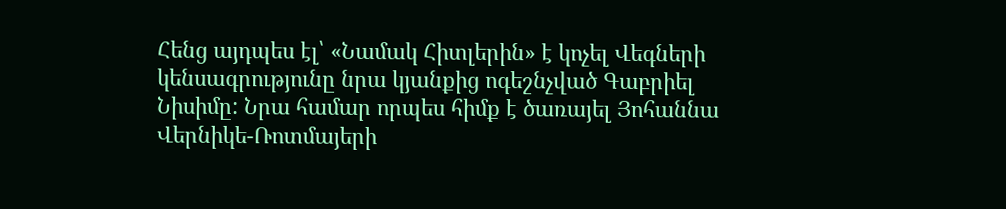Հենց այդպես էլ՝ «Նամակ Հիտլերին» է կոչել Վեգների կենսագրությունը նրա կյանքից ոգեշնչված Գաբրիել Նիսիմը: Նրա համար որպես հիմք է ծառայել Յոհաննա Վերնիկե-Ռոտմայերի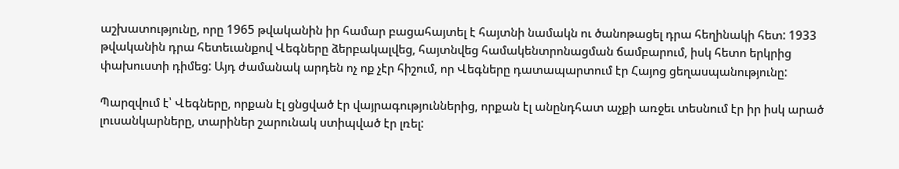աշխատությունը, որը 1965 թվականին իր համար բացահայտել է հայտնի նամակն ու ծանոթացել դրա հեղինակի հետ: 1933 թվականին դրա հետեւանքով Վեգները ձերբակալվեց, հայտնվեց համակենտրոնացման ճամբարում, իսկ հետո երկրից փախուստի դիմեց: Այդ ժամանակ արդեն ոչ ոք չէր հիշում, որ Վեգները դատապարտում էր Հայոց ցեղասպանությունը:

Պարզվում է՝ Վեգները, որքան էլ ցնցված էր վայրագություններից, որքան էլ անընդհատ աչքի առջեւ տեսնում էր իր իսկ արած լուսանկարները, տարիներ շարունակ ստիպված էր լռել: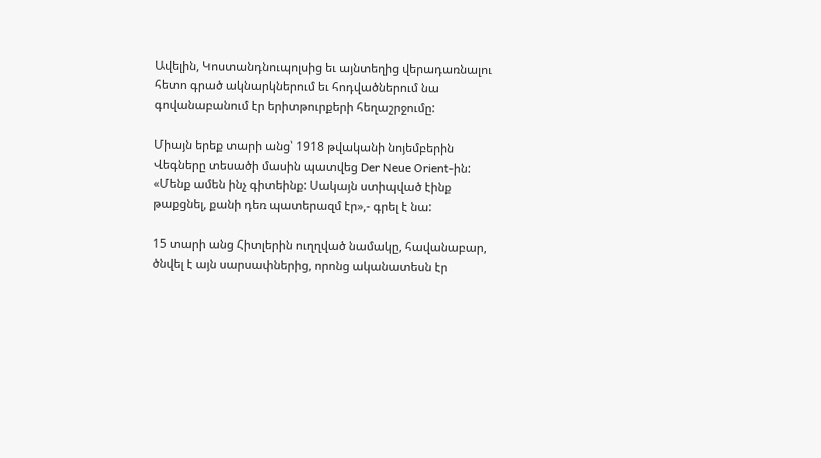Ավելին, Կոստանդնուպոլսից եւ այնտեղից վերադառնալու հետո գրած ակնարկներում եւ հոդվածներում նա գովանաբանում էր երիտթուրքերի հեղաշրջումը:

Միայն երեք տարի անց՝ 1918 թվականի նոյեմբերին Վեգները տեսածի մասին պատվեց Der Neue Orient-ին: «Մենք ամեն ինչ գիտեինք: Սակայն ստիպված էինք թաքցնել, քանի դեռ պատերազմ էր»,- գրել է նա:

15 տարի անց Հիտլերին ուղղված նամակը, հավանաբար, ծնվել է այն սարսափներից, որոնց ականատեսն էր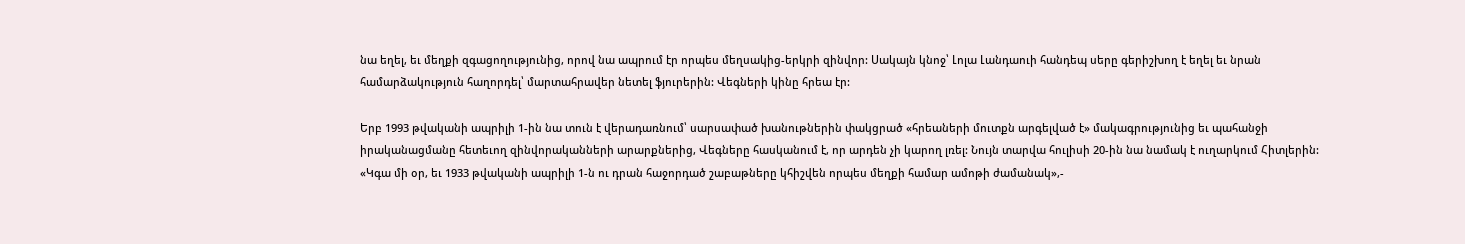նա եղել, եւ մեղքի զգացողությունից, որով նա ապրում էր որպես մեղսակից-երկրի զինվոր: Սակայն կնոջ՝ Լոլա Լանդաուի հանդեպ սերը գերիշխող է եղել եւ նրան համարձակություն հաղորդել՝ մարտահրավեր նետել ֆյուրերին: Վեգների կինը հրեա էր:

Երբ 1993 թվականի ապրիլի 1-ին նա տուն է վերադառնում՝ սարսափած խանութներին փակցրած «հրեաների մուտքն արգելված է» մակագրությունից եւ պահանջի իրականացմանը հետեւող զինվորականների արարքներից, Վեգները հասկանում է, որ արդեն չի կարող լռել: Նույն տարվա հուլիսի 20-ին նա նամակ է ուղարկում Հիտլերին: «Կգա մի օր, եւ 1933 թվականի ապրիլի 1-ն ու դրան հաջորդած շաբաթները կհիշվեն որպես մեղքի համար ամոթի ժամանակ»,-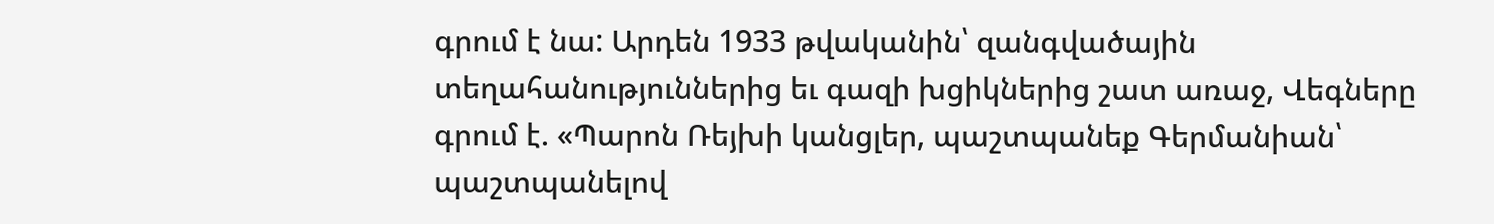գրում է նա: Արդեն 1933 թվականին՝ զանգվածային տեղահանություններից եւ գազի խցիկներից շատ առաջ, Վեգները գրում է. «Պարոն Ռեյխի կանցլեր, պաշտպանեք Գերմանիան՝ պաշտպանելով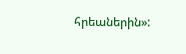հրեաներին»: